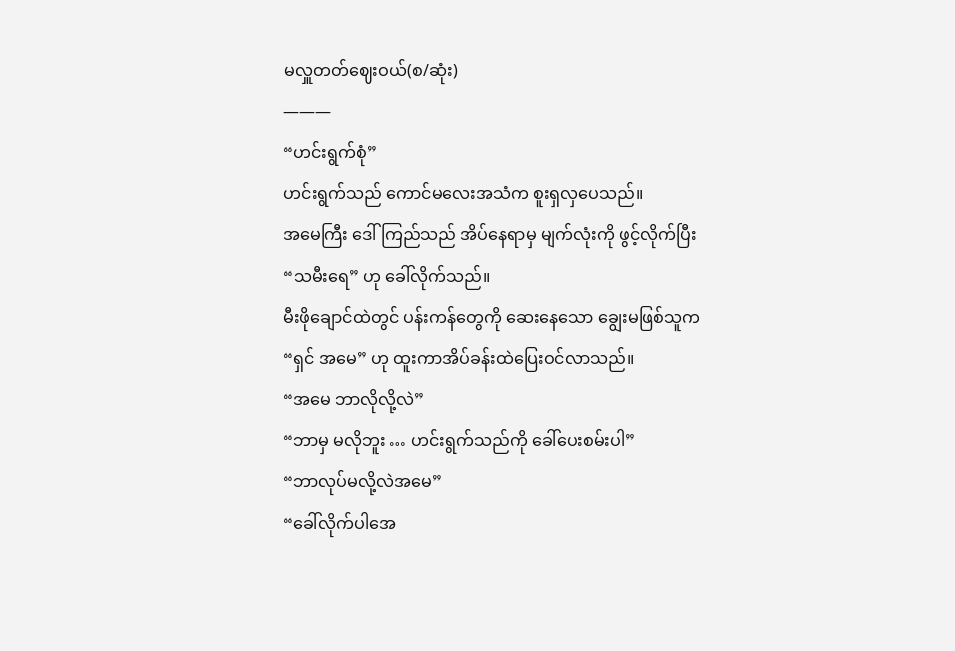မလှူတတ်ဈေးဝယ်(စ/ဆုံး)
———
“ဟင်းရွက်စုံ”
ဟင်းရွက်သည် ကောင်မလေးအသံက စူးရှလှပေသည်။
အမေကြီး ဒေါ်ကြည်သည် အိပ်နေရာမှ မျက်လုံးကို ဖွင့်လိုက်ပြီး
“သမီးရေ” ဟု ခေါ်လိုက်သည်။
မီးဖိုချောင်ထဲတွင် ပန်းကန်တွေကို ဆေးနေသော ချွေးမဖြစ်သူက
“ရှင် အမေ” ဟု ထူးကာအိပ်ခန်းထဲပြေးဝင်လာသည်။
“အမေ ဘာလိုလို့လဲ”
“ဘာမှ မလိုဘူး … ဟင်းရွက်သည်ကို ခေါ်ပေးစမ်းပါ”
“ဘာလုပ်မလို့လဲအမေ”
“ခေါ်လိုက်ပါအေ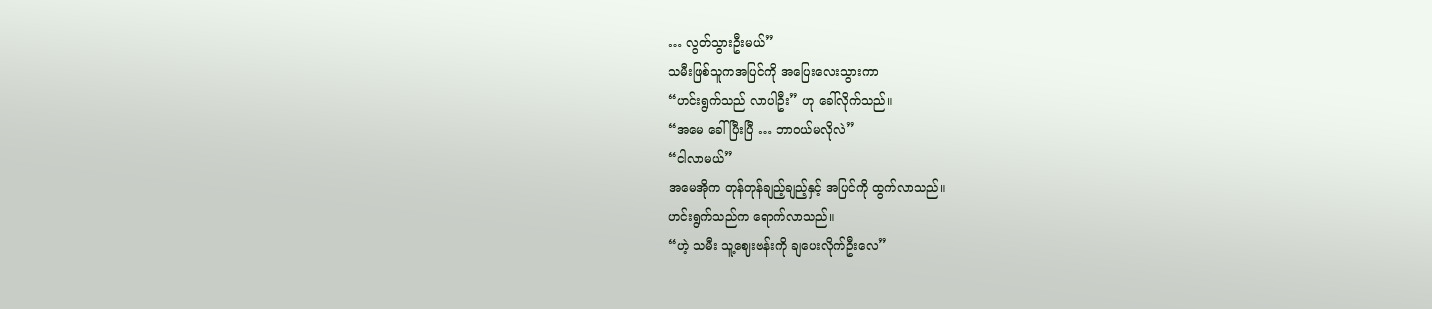… လွတ်သွားဦးမယ်”
သမီးဖြစ်သူကအပြင်ကို အပြေးလေးသွားကာ
“ဟင်းရွက်သည် လာပါဦး” ဟု ခေါ်လိုက်သည်။
“အမေ ခေါ်ပြီးပြီ … ဘာဝယ်မလိုလဲ”
“ငါလာမယ်”
အမေအိုက တုန်တုန်ချည့်ချည့်နှင့် အပြင်ကို ထွက်လာသည်။
ဟင်းရွက်သည်က ရောက်လာသည်။
“ဟဲ့ သမီး သူ့ဈေးဗန်းကို ချပေးလိုက်ဦးလေ”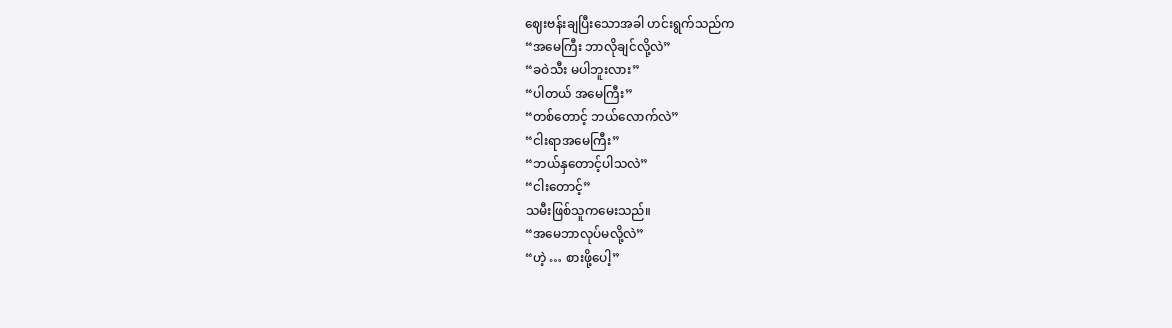ဈေးဗန်းချပြီးသောအခါ ဟင်းရွက်သည်က
“အမေကြီး ဘာလိုချင်လို့လဲ”
“ခဝဲသီး မပါဘူးလား”
“ပါတယ် အမေကြီး”
“တစ်တောင့် ဘယ်လောက်လဲ”
“ငါးရာအမေကြီး”
“ဘယ်နှတောင့်ပါသလဲ”
“ငါးတောင့်”
သမီးဖြစ်သူကမေးသည်။
“အမေဘာလုပ်မလို့လဲ”
“ဟဲ့ … စားဖို့ပေါ့”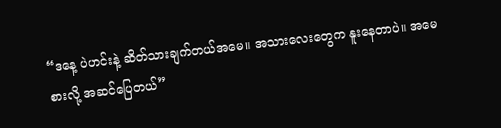“ဒနေ့ ပဲဟင်းနဲ့ ဆိတ်သားချက်တယ်အမေ။ အသားလေးတွေက နူးနေတာပဲ။ အမေစားလို့ အဆင်ပြေတယ်”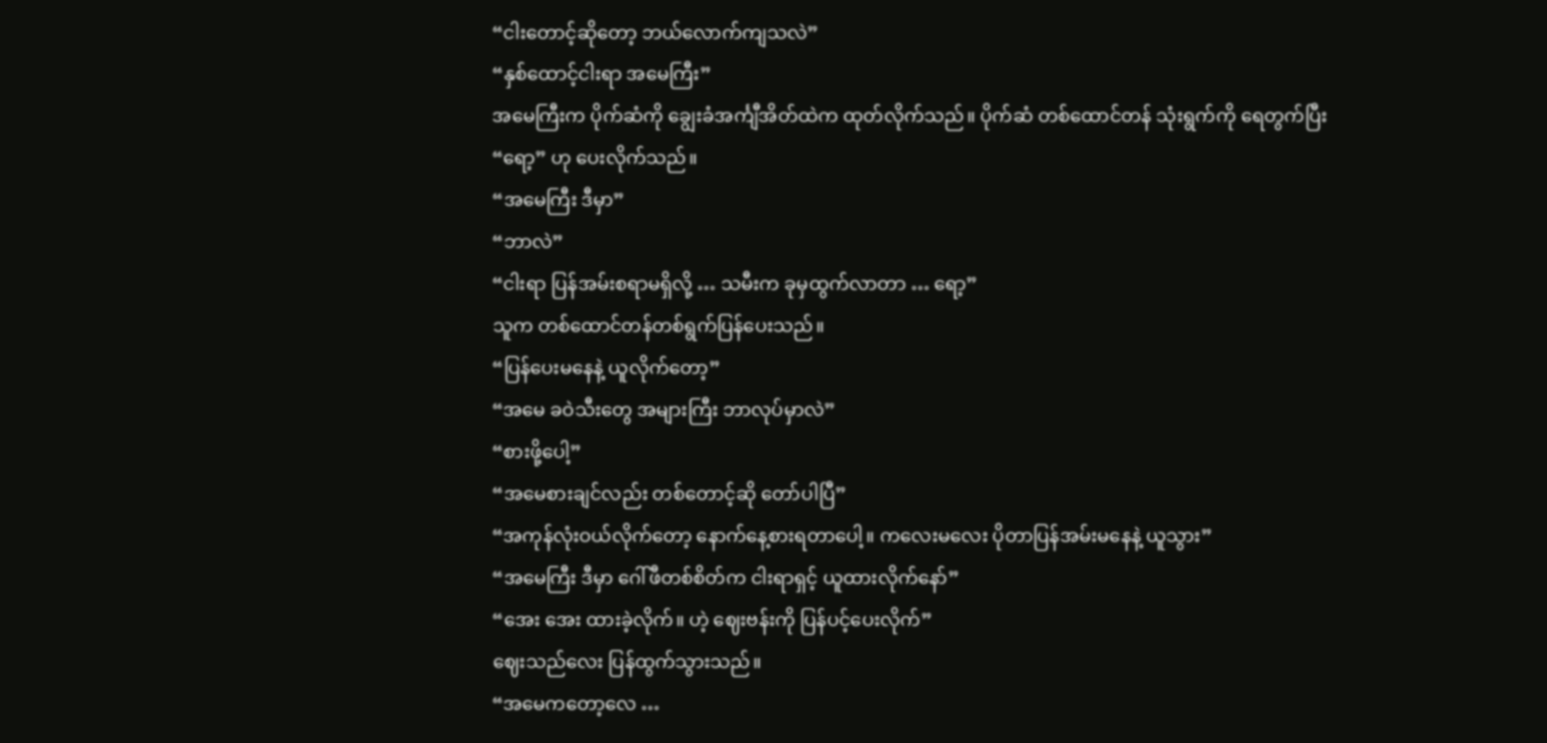“ငါးတောင့်ဆိုတော့ ဘယ်လောက်ကျသလဲ”
“နှစ်ထောင့်ငါးရာ အမေကြီး”
အမေကြီးက ပိုက်ဆံကို ချွေးခံအင်္ကျီအိတ်ထဲက ထုတ်လိုက်သည်။ ပိုက်ဆံ တစ်ထောင်တန် သုံးရွက်ကို ရေတွက်ပြီး
“ရော့” ဟု ပေးလိုက်သည်။
“အမေကြီး ဒီမှာ”
“ဘာလဲ”
“ငါးရာ ပြန်အမ်းစရာမရှိလို့ … သမီးက ခုမှထွက်လာတာ … ရော့”
သူက တစ်ထောင်တန်တစ်ရွက်ပြန်ပေးသည်။
“ပြန်ပေးမနေနဲ့ ယူလိုက်တော့”
“အမေ ခဝဲသီးတွေ အများကြီး ဘာလုပ်မှာလဲ”
“စားဖို့ပေါ့”
“အမေစားချင်လည်း တစ်တောင့်ဆို တော်ပါပြီ”
“အကုန်လုံးဝယ်လိုက်တော့ နောက်နေ့စားရတာပေါ့။ ကလေးမလေး ပိုတာပြန်အမ်းမနေနဲ့ ယူသွား”
“အမေကြီး ဒီမှာ ဂေါ်ဖီတစ်စိတ်က ငါးရာရှင့် ယူထားလိုက်နော်”
“အေး အေး ထားခဲ့လိုက်။ ဟဲ့ ဈေးဗန်းကို ပြန်ပင့်ပေးလိုက်”
ဈေးသည်လေး ပြန်ထွက်သွားသည်။
“အမေကတော့လေ …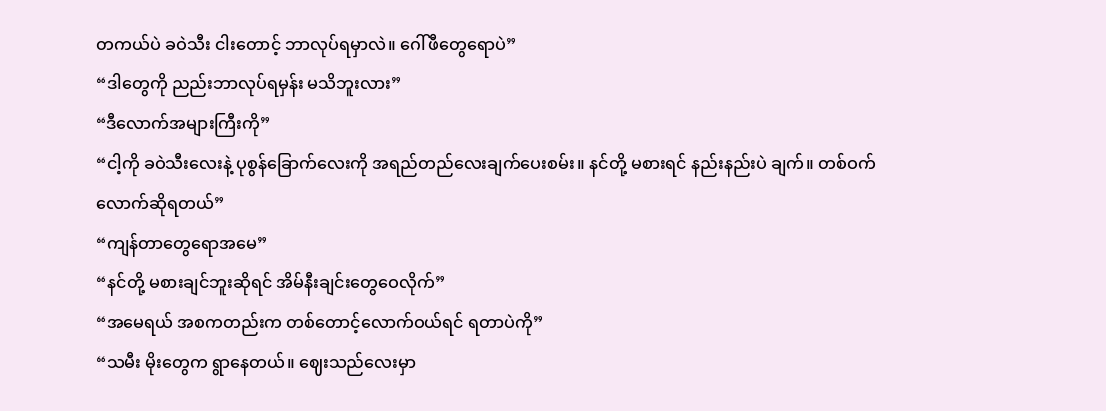တကယ်ပဲ ခဝဲသီး ငါးတောင့် ဘာလုပ်ရမှာလဲ။ ဂေါ်ဖီတွေရောပဲ”
“ဒါတွေကို ညည်းဘာလုပ်ရမှန်း မသိဘူးလား”
“ဒီလောက်အများကြီးကို”
“ငါ့ကို ခဝဲသီးလေးနဲ့ ပုစွန်ခြောက်လေးကို အရည်တည်လေးချက်ပေးစမ်း။ နင်တို့ မစားရင် နည်းနည်းပဲ ချက်။ တစ်ဝက်လောက်ဆိုရတယ်”
“ကျန်တာတွေရောအမေ”
“နင်တို့ မစားချင်ဘူးဆိုရင် အိမ်နီးချင်းတွေဝေလိုက်”
“အမေရယ် အစကတည်းက တစ်တောင့်လောက်ဝယ်ရင် ရတာပဲကို”
“သမီး မိုးတွေက ရွာနေတယ်။ ဈေးသည်လေးမှာ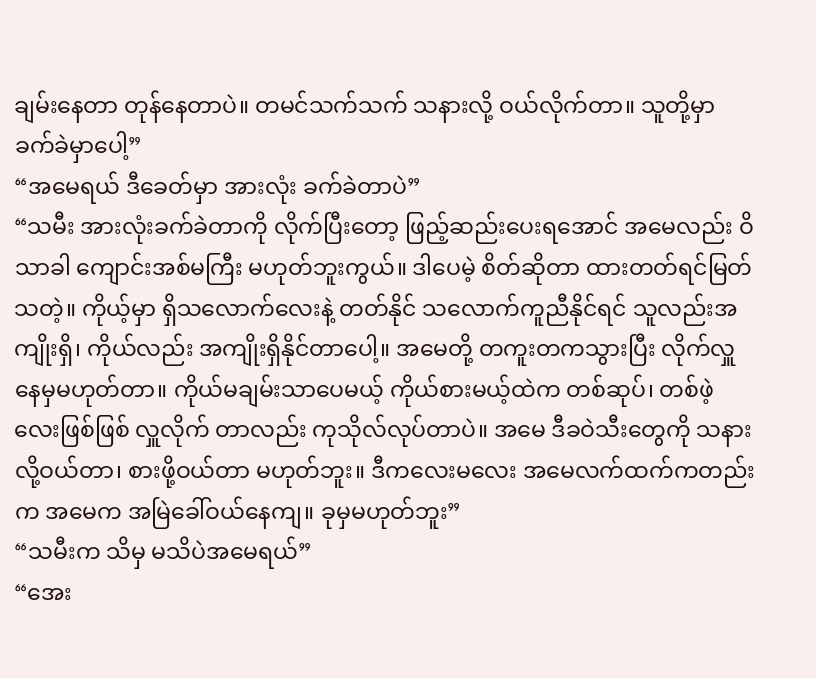ချမ်းနေတာ တုန်နေတာပဲ။ တမင်သက်သက် သနားလို့ ဝယ်လိုက်တာ။ သူတို့မှာ ခက်ခဲမှာပေါ့”
“အမေရယ် ဒီခေတ်မှာ အားလုံး ခက်ခဲတာပဲ”
“သမီး အားလုံးခက်ခဲတာကို လိုက်ပြီးတော့ ဖြည့်ဆည်းပေးရအောင် အမေလည်း ဝိသာခါ ကျောင်းအစ်မကြီး မဟုတ်ဘူးကွယ်။ ဒါပေမဲ့ စိတ်ဆိုတာ ထားတတ်ရင်မြတ်သတဲ့။ ကိုယ့်မှာ ရှိသလောက်လေးနဲ့ တတ်နိုင် သလောက်ကူညီနိုင်ရင် သူလည်းအကျိုးရှိ၊ ကိုယ်လည်း အကျိုးရှိနိုင်တာပေါ့။ အမေတို့ တကူးတကသွားပြီး လိုက်လှူနေမှမဟုတ်တာ။ ကိုယ်မချမ်းသာပေမယ့် ကိုယ်စားမယ့်ထဲက တစ်ဆုပ်၊ တစ်ဖဲ့လေးဖြစ်ဖြစ် လှူလိုက် တာလည်း ကုသိုလ်လုပ်တာပဲ။ အမေ ဒီခဝဲသီးတွေကို သနားလို့ဝယ်တာ၊ စားဖို့ဝယ်တာ မဟုတ်ဘူး။ ဒီကလေးမလေး အမေလက်ထက်ကတည်းက အမေက အမြဲခေါ်ဝယ်နေကျ။ ခုမှမဟုတ်ဘူး”
“သမီးက သိမှ မသိပဲအမေရယ်”
“အေး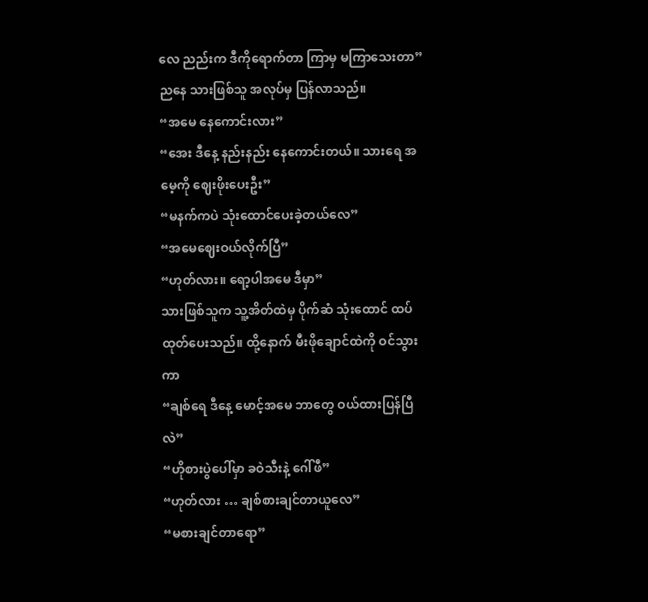လေ ညည်းက ဒီကိုရောက်တာ ကြာမှ မကြာသေးတာ”
ညနေ သားဖြစ်သူ အလုပ်မှ ပြန်လာသည်။
“အမေ နေကောင်းလား”
“အေး ဒီနေ့ နည်းနည်း နေကောင်းတယ်။ သားရေ အမေ့ကို ဈေးဖိုးပေးဦး”
“မနက်ကပဲ သုံးထောင်ပေးခဲ့တယ်လေ”
“အမေဈေးဝယ်လိုက်ပြီ”
“ဟုတ်လား။ ရော့ပါအမေ ဒီမှာ”
သားဖြစ်သူက သူ့အိတ်ထဲမှ ပိုက်ဆံ သုံးထောင် ထပ်ထုတ်ပေးသည်။ ထို့နောက် မီးဖိုချောင်ထဲကို ဝင်သွားကာ
“ချစ်ရေ ဒီနေ့ မောင့်အမေ ဘာတွေ ဝယ်ထားပြန်ပြီလဲ”
“ဟိုစားပွဲပေါ်မှာ ခဝဲသီးနဲ့ ဂေါ်ဖီ”
“ဟုတ်လား … ချစ်စားချင်တာယူလေ”
“မစားချင်တာရော”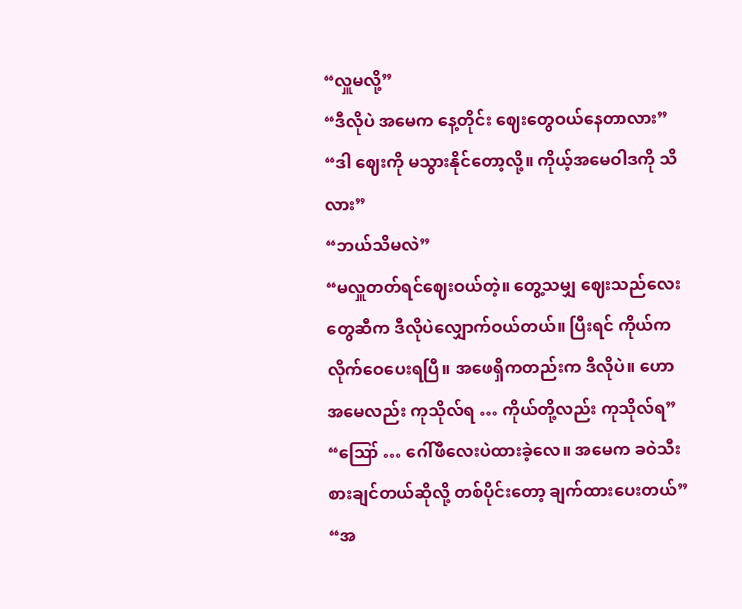“လှူမလို့”
“ဒီလိုပဲ အမေက နေ့တိုင်း ဈေးတွေဝယ်နေတာလား”
“ဒါ ဈေးကို မသွားနိုင်တော့လို့။ ကိုယ့်အမေဝါဒကို သိလား”
“ဘယ်သိမလဲ”
“မလှူတတ်ရင်ဈေးဝယ်တဲ့။ တွေ့သမျှ ဈေးသည်လေးတွေဆီက ဒီလိုပဲလျှောက်ဝယ်တယ်။ ပြီးရင် ကိုယ်က လိုက်ဝေပေးရပြီ။ အဖေရှိကတည်းက ဒီလိုပဲ။ ဟော အမေလည်း ကုသိုလ်ရ … ကိုယ်တို့လည်း ကုသိုလ်ရ”
“ဪ … ဂေါ်ဖီလေးပဲထားခဲ့လေ။ အမေက ခဝဲသီးစားချင်တယ်ဆိုလို့ တစ်ပိုင်းတော့ ချက်ထားပေးတယ်”
“အ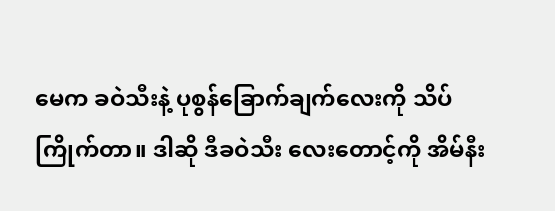မေက ခဝဲသီးနဲ့ ပုစွန်ခြောက်ချက်လေးကို သိပ်ကြိုက်တာ။ ဒါဆို ဒီခဝဲသီး လေးတောင့်ကို အိမ်နီး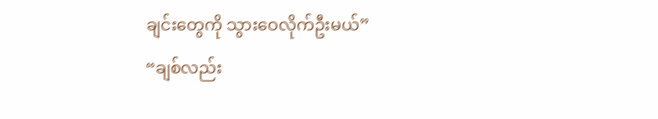ချင်းတွေကို သွားဝေလိုက်ဦးမယ်”
“ချစ်လည်း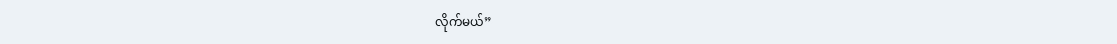လိုက်မယ်”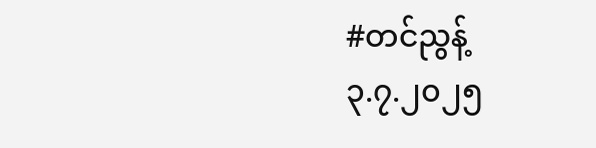#တင်ညွန့်
၃.၇.၂၀၂၅